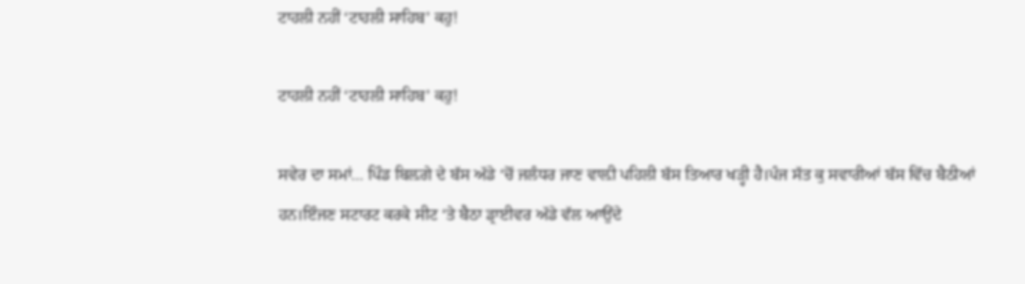ਟਾਹਲੀ ਨਹੀਂ ‘ਟਾਹਲੀ ਸਾਹਿਬ’ ਕਹੁ!

ਟਾਹਲੀ ਨਹੀਂ ‘ਟਾਹਲੀ ਸਾਹਿਬ’ ਕਹੁ!

ਸਵੇਰ ਦਾ ਸਮਾਂ… ਪਿੰਡ ਬਿਲ਼ਗੇ ਦੇ ਬੱਸ ਅੱਡੇ ‘ਚੋਂ ਜਲੰਧਰ ਜਾਣ ਵਾਲ਼ੀ ਪਹਿਲੀ ਬੱਸ ਤਿਆਰ ਖੜ੍ਹੀ ਹੈ।ਪੰਜ ਸੱਤ ਕੁ ਸਵਾਰੀਆਂ ਬੱਸ ਵਿੱਚ ਬੈਠੀਆਂ ਹਨ।ਇੰਜਣ ਸਟਾਰਟ ਕਰਕੇ ਸੀਟ ‘ਤੇ ਬੈਠਾ ਡ੍ਰਾਈਵਰ ਅੱਡੇ ਵੱਲ ਆਉਂਦੇ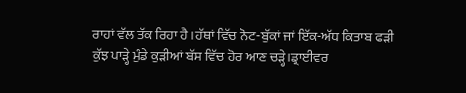ਰਾਹਾਂ ਵੱਲ ਤੱਕ ਰਿਹਾ ਹੈ।ਹੱਥਾਂ ਵਿੱਚ ਨੋਟ-ਬੁੱਕਾਂ ਜਾਂ ਇੱਕ-ਅੱਧ ਕਿਤਾਬ ਫੜੀ ਕੁੱਝ ਪਾੜ੍ਹੇ ਮੁੰਡੇ ਕੁੜੀਆਂ ਬੱਸ ਵਿੱਚ ਹੋਰ ਆਣ ਚੜ੍ਹੇ।ਡ੍ਰਾਈਵਰ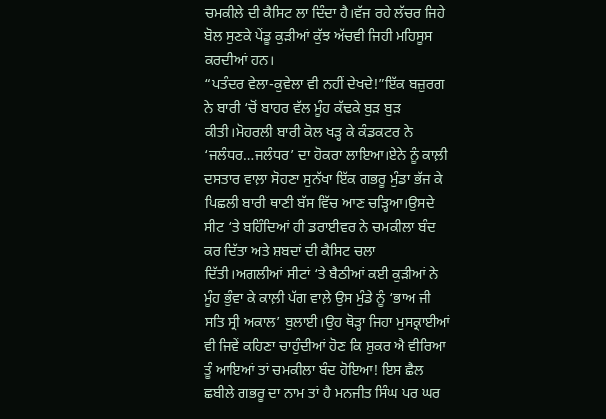ਚਮਕੀਲੇ ਦੀ ਕੈਸਿਟ ਲਾ ਦਿੰਦਾ ਹੈ।ਵੱਜ ਰਹੇ ਲੱਚਰ ਜਿਹੇ ਬੋਲ ਸੁਣਕੇ ਪੇਂਡੂ ਕੁੜੀਆਂ ਕੁੱਝ ਅੱਚਵੀ ਜਿਹੀ ਮਹਿਸੂਸ ਕਰਦੀਆਂ ਹਨ।
“ਪਤੰਦਰ ਵੇਲਾ-ਕੁਵੇਲਾ ਵੀ ਨਹੀਂ ਦੇਖਦੇ!”ਇੱਕ ਬਜ਼ੁਰਗ ਨੇ ਬਾਰੀ ‘ਚੋਂ ਬਾਹਰ ਵੱਲ ਮੂੰਹ ਕੱਢਕੇ ਬੁੜ ਬੁੜ ਕੀਤੀ।ਮੋਹਰਲੀ ਬਾਰੀ ਕੋਲ ਖੜ੍ਹ ਕੇ ਕੰਡਕਟਰ ਨੇ ‘ਜਲੰਧਰ…ਜਲੰਧਰ’ ਦਾ ਹੋਕਰਾ ਲਾਇਆ।ਏਨੇ ਨੂੰ ਕਾਲ਼ੀ ਦਸਤਾਰ ਵਾਲ਼ਾ ਸੋਹਣਾ ਸੁਨੱਖਾ ਇੱਕ ਗਭਰੂ ਮੁੰਡਾ ਭੱਜ ਕੇ ਪਿਛਲੀ ਬਾਰੀ ਥਾਣੀ ਬੱਸ ਵਿੱਚ ਆਣ ਚੜ੍ਹਿਆ।ਉਸਦੇ ਸੀਟ ‘ਤੇ ਬਹਿੰਦਿਆਂ ਹੀ ਡਰਾਈਵਰ ਨੇ ਚਮਕੀਲਾ ਬੰਦ ਕਰ ਦਿੱਤਾ ਅਤੇ ਸ਼ਬਦਾਂ ਦੀ ਕੈਸਿਟ ਚਲਾ ਦਿੱਤੀ।ਅਗਲੀਆਂ ਸੀਟਾਂ ‘ਤੇ ਬੈਠੀਆਂ ਕਈ ਕੁੜੀਆਂ ਨੇ ਮੂੰਹ ਭੁੰਵਾ ਕੇ ਕਾਲ਼ੀ ਪੱਗ ਵਾਲ਼ੇ ਉਸ ਮੁੰਡੇ ਨੂੰ ‘ਭਾਅ ਜੀ ਸਤਿ ਸ੍ਰੀ ਅਕਾਲ’ ਬੁਲਾਈ।ਉਹ ਥੋੜ੍ਹਾ ਜਿਹਾ ਮੁਸਕ੍ਰਾਈਆਂ ਵੀ ਜਿਵੇਂ ਕਹਿਣਾ ਚਾਹੁੰਦੀਆਂ ਹੋਣ ਕਿ ਸ਼ੁਕਰ ਐ ਵੀਰਿਆ ਤੂੰ ਆਇਆਂ ਤਾਂ ਚਮਕੀਲਾ ਬੰਦ ਹੋਇਆ! ਇਸ ਛੈਲ ਛਬੀਲੇ ਗਭਰੂ ਦਾ ਨਾਮ ਤਾਂ ਹੈ ਮਨਜੀਤ ਸਿੰਘ ਪਰ ਘਰ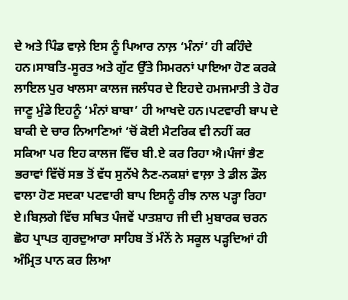ਦੇ ਅਤੇ ਪਿੰਡ ਵਾਲ਼ੇ ਇਸ ਨੂੰ ਪਿਆਰ ਨਾਲ਼ ‘ਮੰਨਾਂ’ ਹੀ ਕਹਿੰਦੇ ਹਨ।ਸਾਬਤਿ-ਸੂਰਤ ਅਤੇ ਗੁੱਟ ਉੱਤੇ ਸਿਮਰਨਾਂ ਪਾਇਆ ਹੋਣ ਕਰਕੇ ਲਾਇਲ ਪੁਰ ਖਾਲਸਾ ਕਾਲਜ ਜਲੰਧਰ ਦੇ ਇਹਦੇ ਹਮਜਮਾਤੀ ਤੇ ਹੋਰ ਜਾਣੂ ਮੁੰਡੇ ਇਹਨੂੰ ‘ਮੰਨਾਂ ਬਾਬਾ’ ਹੀ ਆਖਦੇ ਹਨ।ਪਟਵਾਰੀ ਬਾਪ ਦੇ ਬਾਕੀ ਦੇ ਚਾਰ ਨਿਆਣਿਆਂ ‘ਚੋਂ ਕੋਈ ਮੈਟਰਿਕ ਵੀ ਨਹੀਂ ਕਰ ਸਕਿਆ ਪਰ ਇਹ ਕਾਲਜ ਵਿੱਚ ਬੀ.ਏ ਕਰ ਰਿਹਾ ਐ।ਪੰਜਾਂ ਭੈਣ ਭਰਾਵਾਂ ਵਿੱਚੋਂ ਸਭ ਤੋਂ ਵੱਧ ਸੁਨੱਖੇ ਨੈਣ-ਨਕਸ਼ਾਂ ਵਾਲ਼ਾ ਤੇ ਡੀਲ ਡੌਲ ਵਾਲਾ ਹੋਣ ਸਦਕਾ ਪਟਵਾਰੀ ਬਾਪ ਇਸਨੂੰ ਰੀਝ ਨਾਲ ਪੜ੍ਹਾ ਰਿਹਾ ਏ।ਬਿਲ਼ਗੇ ਵਿੱਚ ਸਥਿਤ ਪੰਜਵੇਂ ਪਾਤਸ਼ਾਹ ਜੀ ਦੀ ਮੁਬਾਰਕ ਚਰਨ ਛੋਹ ਪ੍ਰਾਪਤ ਗੁਰਦੁਆਰਾ ਸਾਹਿਬ ਤੋਂ ਮੰਨੇਂ ਨੇ ਸਕੂਲ ਪੜ੍ਹਦਿਆਂ ਹੀ ਅੰਮ੍ਰਿਤ ਪਾਨ ਕਰ ਲਿਆ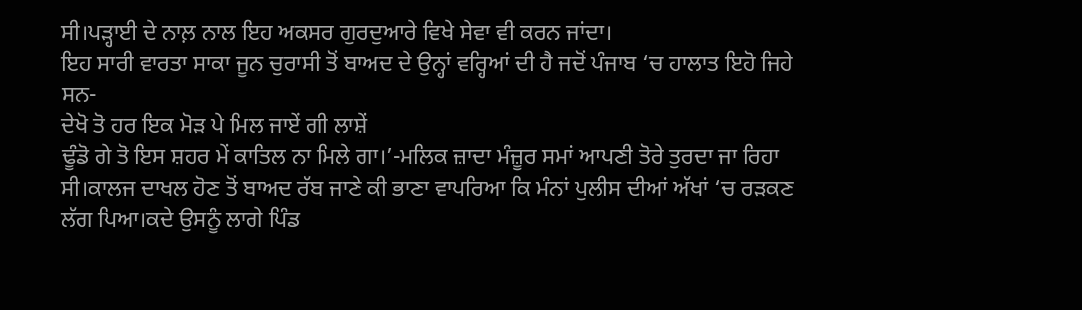ਸੀ।ਪੜ੍ਹਾਈ ਦੇ ਨਾਲ਼ ਨਾਲ ਇਹ ਅਕਸਰ ਗੁਰਦੁਆਰੇ ਵਿਖੇ ਸੇਵਾ ਵੀ ਕਰਨ ਜਾਂਦਾ।
ਇਹ ਸਾਰੀ ਵਾਰਤਾ ਸਾਕਾ ਜੂਨ ਚੁਰਾਸੀ ਤੋਂ ਬਾਅਦ ਦੇ ਉਨ੍ਹਾਂ ਵਰ੍ਹਿਆਂ ਦੀ ਹੈ ਜਦੋਂ ਪੰਜਾਬ ‘ਚ ਹਾਲਾਤ ਇਹੋ ਜਿਹੇ ਸਨ-
ਦੇਖੋ ਤੋ ਹਰ ਇਕ ਮੋੜ ਪੇ ਮਿਲ ਜਾਏਂ ਗੀ ਲਾਸ਼ੇਂ
ਢੂੰਡੋ ਗੇ ਤੋ ਇਸ ਸ਼ਹਰ ਮੇਂ ਕਾਤਿਲ ਨਾ ਮਿਲੇ ਗਾ।’-ਮਲਿਕ ਜ਼ਾਦਾ ਮੰਜ਼ੂਰ ਸਮਾਂ ਆਪਣੀ ਤੋਰੇ ਤੁਰਦਾ ਜਾ ਰਿਹਾ ਸੀ।ਕਾਲਜ ਦਾਖਲ ਹੋਣ ਤੋਂ ਬਾਅਦ ਰੱਬ ਜਾਣੇ ਕੀ ਭਾਣਾ ਵਾਪਰਿਆ ਕਿ ਮੰਨਾਂ ਪੁਲੀਸ ਦੀਆਂ ਅੱਖਾਂ ‘ਚ ਰੜਕਣ ਲੱਗ ਪਿਆ।ਕਦੇ ਉਸਨੂੰ ਲਾਗੇ ਪਿੰਡ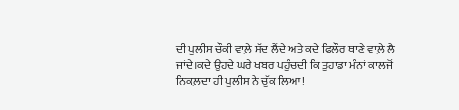ਦੀ ਪੁਲੀਸ ਚੌਕੀ ਵਾਲ਼ੇ ਸੱਦ ਲੈਂਦੇ ਅਤੇ ਕਦੇ ਫਿਲੌਰ ਥਾਣੇ ਵਾਲ਼ੇ ਲੈ ਜਾਂਦੇ।ਕਦੇ ਉਹਦੇ ਘਰੇ ਖਬਰ ਪਹੁੰਚਦੀ ਕਿ ਤੁਹਾਡਾ ਮੰਨਾਂ ਕਾਲਜੋਂ ਨਿਕਲ਼ਦਾ ਹੀ ਪੁਲੀਸ ਨੇ ਚੁੱਕ ਲਿਆ!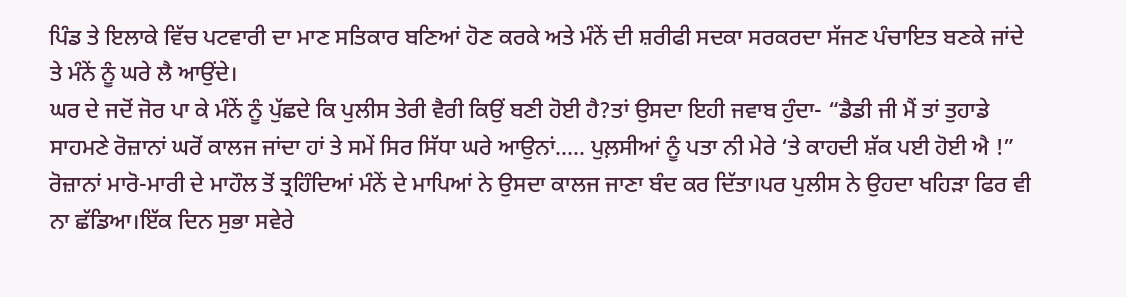ਪਿੰਡ ਤੇ ਇਲਾਕੇ ਵਿੱਚ ਪਟਵਾਰੀ ਦਾ ਮਾਣ ਸਤਿਕਾਰ ਬਣਿਆਂ ਹੋਣ ਕਰਕੇ ਅਤੇ ਮੰਨੇਂ ਦੀ ਸ਼ਰੀਫੀ ਸਦਕਾ ਸਰਕਰਦਾ ਸੱਜਣ ਪੰਚਾਇਤ ਬਣਕੇ ਜਾਂਦੇ ਤੇ ਮੰਨੇਂ ਨੂੰ ਘਰੇ ਲੈ ਆਉਂਦੇ।
ਘਰ ਦੇ ਜਦੋਂ ਜੋਰ ਪਾ ਕੇ ਮੰਨੇਂ ਨੂੰ ਪੁੱਛਦੇ ਕਿ ਪੁਲੀਸ ਤੇਰੀ ਵੈਰੀ ਕਿਉਂ ਬਣੀ ਹੋਈ ਹੈ?ਤਾਂ ਉਸਦਾ ਇਹੀ ਜਵਾਬ ਹੁੰਦਾ- “ਡੈਡੀ ਜੀ ਮੈਂ ਤਾਂ ਤੁਹਾਡੇ ਸਾਹਮਣੇ ਰੋਜ਼ਾਨਾਂ ਘਰੋਂ ਕਾਲਜ ਜਾਂਦਾ ਹਾਂ ਤੇ ਸਮੇਂ ਸਿਰ ਸਿੱਧਾ ਘਰੇ ਆਉਨਾਂ….. ਪੁਲ਼ਸੀਆਂ ਨੂੰ ਪਤਾ ਨੀ ਮੇਰੇ ‘ਤੇ ਕਾਹਦੀ ਸ਼ੱਕ ਪਈ ਹੋਈ ਐ !”
ਰੋਜ਼ਾਨਾਂ ਮਾਰੋ-ਮਾਰੀ ਦੇ ਮਾਹੌਲ ਤੋਂ ਤ੍ਰਹਿੰਦਿਆਂ ਮੰਨੇਂ ਦੇ ਮਾਪਿਆਂ ਨੇ ਉਸਦਾ ਕਾਲਜ ਜਾਣਾ ਬੰਦ ਕਰ ਦਿੱਤਾ।ਪਰ ਪੁਲੀਸ ਨੇ ਉਹਦਾ ਖਹਿੜਾ ਫਿਰ ਵੀ ਨਾ ਛੱਡਿਆ।ਇੱਕ ਦਿਨ ਸੁਭਾ ਸਵੇਰੇ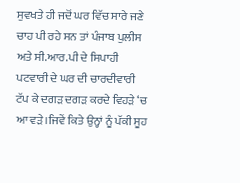ਸੁਵਖਤੇ ਹੀ ਜਦੋਂ ਘਰ ਵਿੱਚ ਸਾਰੇ ਜਣੇ ਚਾਹ ਪੀ ਰਹੇ ਸਨ ਤਾਂ ਪੰਜਾਬ ਪੁਲੀਸ ਅਤੇ ਸੀ.ਆਰ.ਪੀ ਦੇ ਸਿਪਾਹੀ ਪਟਵਾਰੀ ਦੇ ਘਰ ਦੀ ਚਾਰਦੀਵਾਰੀ ਟੱਪ ਕੇ ਦਗੜ ਦਗੜ ਕਰਦੇ ਵਿਹੜੇ ‘ਚ ਆ ਵੜੇ।ਜਿਵੇਂ ਕਿਤੇ ਉਨ੍ਹਾਂ ਨੂੰ ਪੱਕੀ ਸੂਹ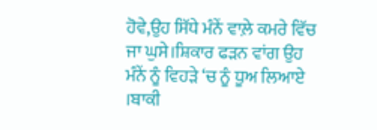ਹੋਵੇ,ਉਹ ਸਿੱਧੇ ਮੰਨੇਂ ਵਾਲ਼ੇ ਕਮਰੇ ਵਿੱਚ ਜਾ ਘੁਸੇ।ਸ਼ਿਕਾਰ ਫੜਨ ਵਾਂਗ ਉਹ ਮੰਨੇਂ ਨੂੰ ਵਿਹੜੇ ‘ਚ ਨੂੰ ਧੂਅ ਲਿਆਏ ।ਬਾਕੀ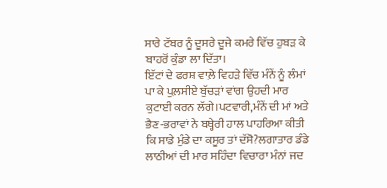ਸਾਰੇ ਟੱਬਰ ਨੂੰ ਦੂਸਰੇ ਦੂਜੇ ਕਮਰੇ ਵਿੱਚ ਹੁਬੜ ਕੇ ਬਾਹਰੋਂ ਕੁੰਡਾ ਲਾ ਦਿੱਤਾ।
ਇੱਟਾਂ ਦੇ ਫਰਸ਼ ਵਾਲ਼ੇ ਵਿਹੜੇ ਵਿੱਚ ਮੰਨੇਂ ਨੂੰ ਲੰਮਾਂ ਪਾ ਕੇ ਪੁਲ਼ਸੀਏ ਬੁੱਚੜਾਂ ਵਾਂਗ ਉਹਦੀ ਮਾਰ ਕੁਟਾਈ ਕਰਨ ਲੱਗੇ।ਪਟਵਾਰੀ,ਮੰਨੇਂ ਦੀ ਮਾਂ ਅਤੇ ਭੈਣ-ਭਰਾਵਾਂ ਨੇ ਬਥ੍ਹੇਰੀ ਹਾਲ ਪਾਹਰਿਆ ਕੀਤੀ ਕਿ ਸਾਡੇ ਮੁੰਡੇ ਦਾ ਕਸੂਰ ਤਾਂ ਦੱਸੋ?ਲਗਾਤਾਰ ਡੰਡੇ ਲਾਠੀਆਂ ਦੀ ਮਾਰ ਸਹਿੰਦਾ ਵਿਚਾਰਾ ਮੰਨਾਂ ਜਦ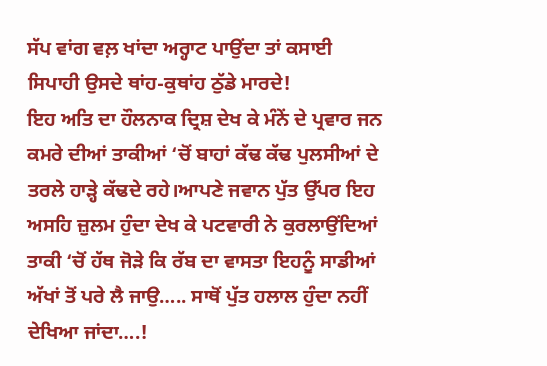ਸੱਪ ਵਾਂਗ ਵਲ਼ ਖਾਂਦਾ ਅਰ੍ਹਾਟ ਪਾਉਂਦਾ ਤਾਂ ਕਸਾਈ ਸਿਪਾਹੀ ਉਸਦੇ ਥਾਂਹ-ਕੁਥਾਂਹ ਠੁੱਡੇ ਮਾਰਦੇ!
ਇਹ ਅਤਿ ਦਾ ਹੌਲਨਾਕ ਦ੍ਰਿਸ਼ ਦੇਖ ਕੇ ਮੰਨੇਂ ਦੇ ਪ੍ਰਵਾਰ ਜਨ ਕਮਰੇ ਦੀਆਂ ਤਾਕੀਆਂ ‘ਚੋਂ ਬਾਹਾਂ ਕੱਢ ਕੱਢ ਪੁਲਸੀਆਂ ਦੇ ਤਰਲੇ ਹਾੜ੍ਹੇ ਕੱਢਦੇ ਰਹੇ।ਆਪਣੇ ਜਵਾਨ ਪੁੱਤ ਉੱਪਰ ਇਹ ਅਸਹਿ ਜ਼ੁਲਮ ਹੁੰਦਾ ਦੇਖ ਕੇ ਪਟਵਾਰੀ ਨੇ ਕੁਰਲਾਉਂਦਿਆਂ ਤਾਕੀ ‘ਚੋਂ ਹੱਥ ਜੋੜੇ ਕਿ ਰੱਬ ਦਾ ਵਾਸਤਾ ਇਹਨੂੰ ਸਾਡੀਆਂ ਅੱਖਾਂ ਤੋਂ ਪਰੇ ਲੈ ਜਾਉ….. ਸਾਥੋਂ ਪੁੱਤ ਹਲਾਲ ਹੁੰਦਾ ਨਹੀਂ ਦੇਖਿਆ ਜਾਂਦਾ….!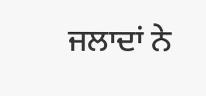ਜਲਾਦਾਂ ਨੇ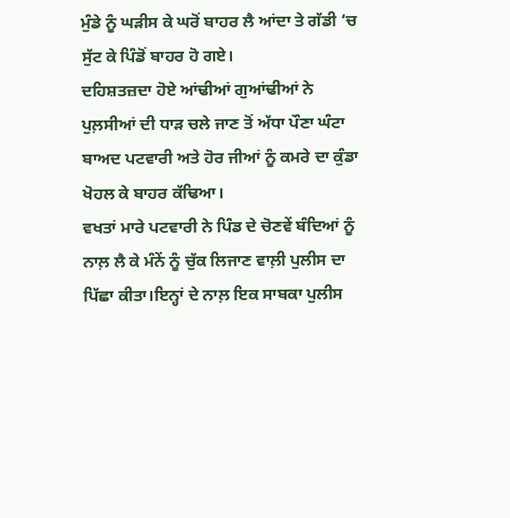ਮੁੰਡੇ ਨੂੰ ਘੜੀਸ ਕੇ ਘਰੋਂ ਬਾਹਰ ਲੈ ਆਂਦਾ ਤੇ ਗੱਡੀ ‘ਚ ਸੁੱਟ ਕੇ ਪਿੰਡੋਂ ਬਾਹਰ ਹੋ ਗਏ।
ਦਹਿਸ਼ਤਜ਼ਦਾ ਹੋਏ ਆਂਢੀਆਂ ਗੁਆਂਢੀਆਂ ਨੇ ਪੁਲ਼ਸੀਆਂ ਦੀ ਧਾੜ ਚਲੇ ਜਾਣ ਤੋਂ ਅੱਧਾ ਪੌਣਾ ਘੰਟਾ ਬਾਅਦ ਪਟਵਾਰੀ ਅਤੇ ਹੋਰ ਜੀਆਂ ਨੂੰ ਕਮਰੇ ਦਾ ਕੁੰਡਾ ਖੋਹਲ ਕੇ ਬਾਹਰ ਕੱਢਿਆ।
ਵਖਤਾਂ ਮਾਰੇ ਪਟਵਾਰੀ ਨੇ ਪਿੰਡ ਦੇ ਚੋਣਵੇਂ ਬੰਦਿਆਂ ਨੂੰ ਨਾਲ਼ ਲੈ ਕੇ ਮੰਨੇਂ ਨੂੰ ਚੁੱਕ ਲਿਜਾਣ ਵਾਲ਼ੀ ਪੁਲੀਸ ਦਾ ਪਿੱਛਾ ਕੀਤਾ।ਇਨ੍ਹਾਂ ਦੇ ਨਾਲ਼ ਇਕ ਸਾਬਕਾ ਪੁਲੀਸ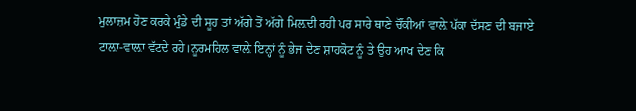ਮੁਲਾਜ਼ਮ ਹੋਣ ਕਰਕੇ ਮੁੰਡੇ ਦੀ ਸੂਹ ਤਾਂ ਅੱਗੇ ਤੋਂ ਅੱਗੇ ਮਿਲ਼ਦੀ ਰਹੀ ਪਰ ਸਾਰੇ ਥਾਣੇ ਚੌਂਕੀਆਂ ਵਾਲ਼ੇ ਪੱਕਾ ਦੱਸਣ ਦੀ ਬਜਾਏ ਟਾਲ਼ਾ-ਵਾਲ਼ਾ ਵੱਟਦੇ ਰਹੇ।ਨੂਰਮਹਿਲ ਵਾਲ਼ੇ ਇਨ੍ਹਾਂ ਨੂੰ ਭੇਜ ਦੇਣ ਸ਼ਾਹਕੋਟ ਨੂੰ ਤੇ ਉਹ ਆਖ ਦੇਣ ਕਿ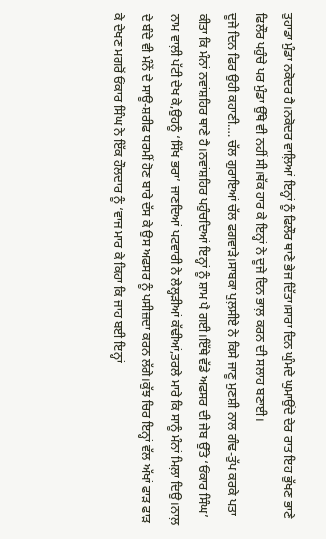ਤੁਹਾਡਾ ਮੁੰਡਾ ਨਕੋਦਰ ਹੈ।ਨਕੋਦਰ ਵਾਲ਼ਿਆਂ ਇਨ੍ਹਾਂ ਨੂੰ ਫਿਲੌਰ ਥਾਣੇ ਭੇਜ ਦਿੱਤਾ।ਸਾਰਾ ਦਿਨ ਘੁੰਮਦੇ ਘੁਮਾਉਂਦੇ ਦੇਰ ਰਾਤ ਇਹ ਭੁੱਖਣ ਭਾਣੇ ਫਿਲੌਰ ਪਹੁੰਚੇ ਪਰ ਮੁੰਡਾ ਉੱਥੇ ਵੀ ਨਹੀਂ ਸੀ।ਥੱਕ ਹਾਰ ਕੇ ਇਨ੍ਹਾਂ ਨੇ ਦੂਜੇ ਦਿਨ ਭਾਲ਼ ਕਰਨ ਦੀ ਸਲਾਹ ਬਣਾਈ।
ਦੂਜੇ ਦਿਨ ਫਿਰ ਉਹੀ ਕਹਾਣੀ…. ਚੱਲ ਗੁਰਾਇਆਂ ਚੱਲ ਫਗਵਾੜੇ।ਸਾਬਕਾ ਪੁਲ਼ਸੀਏ ਨੇ ਕਿਸੇ ਜਾਣੂ ਮੁਣਸ਼ੀ ਨਾਲ ਗੰਢ-ਤੁੱਪ ਕਰਕੇ ਪਤਾ ਕੀਤਾ ਕਿ ਮੰਨਾਂ ਨਵਾਂਸ਼ਹਿਰ ਥਾਣੇ ਹੈ।ਨਵਾਂਸ਼ਹਿਰ ਪਹੁੰਚਦਿਆਂ ਇਨ੍ਹਾਂ ਨੂੰ ਸ਼ਾਮ ਪੈ ਗਈ।ਇੱਥੇ ਵੱਡੇ ਅਫਸਰ ਦੀ ਜੇਬ ਉੱਤੇ ‘ਓਂਕਾਰ ਸਿੰਘ’ ਨਾਮ ਵਾਲ਼ੀ ਪੱਟੀ ਦੇਖ ਕੇ,ਉਹਨੂੰ ‘ਸਿੱਖ ਭਰਾ’ ਜਾਣਦਿਆਂ ਪਟਵਾਰੀ ਨੇ ਲੇਲ੍ਹੜੀਆਂ ਕੱਢੀਆਂ,ਤਰਲੇ ਮਾਰੇ ਕਿ ਸਾਨੂੰ ਮੰਨਾਂ ਮਿਲ਼ਾ ਦਿਉ।ਨਾਲ਼ ਦੇ ਬੰਦੇ ਵੀ ਮੰਨੇਂ ਦੇ ਸਾਊ-ਸ਼ਰੀਫ ਧਰਮੀਂ ਹੋਣ ਬਾਰੇ ਦੱਸ ਕੇ ਉਸ ਅਫਸਰ ਨੂੰ ਪਸੀਜ਼ਦਾ ਕਰਨ ਲੱਗੇ।ਕੁੱਝ ਚਿਰ ਇਨ੍ਹਾਂ ਵੱਲ ਅੱਖਾਂ ਫਾੜ ਫਾੜ ਕੇ ਦੇਖਣ ਮਗਰੋਂ ਓਂਕਾਰ ਸਿੰਘ ਨੇ ਇੱਕ ਹੌਲਦਾਰ ਨੂੰ ‘ਵਾਜ ਮਾਰ ਕੇ ਕਿਹਾ ਕਿ ਜਾਹ ਬਈ ਇਨ੍ਹਾਂ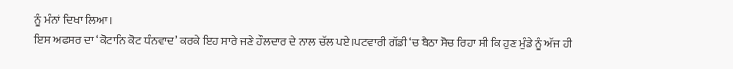ਨੂੰ ਮੰਨਾਂ ਦਿਖਾ ਲਿਆ।
ਇਸ ਅਫਸਰ ਦਾ ‘ਕੋਟਾਨਿ ਕੋਟ ਧੰਨਵਾਦ’ ਕਰਕੇ ਇਹ ਸਾਰੇ ਜਣੇ ਹੌਲਦਾਰ ਦੇ ਨਾਲ ਚੱਲ ਪਏ।ਪਟਵਾਰੀ ਗੱਡੀ ‘ਚ ਬੈਠਾ ਸੋਚ ਰਿਹਾ ਸੀ ਕਿ ਹੁਣ ਮੁੰਡੇ ਨੂੰ ਅੱਜ ਹੀ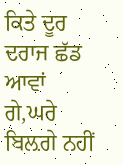ਕਿਤੇ ਦੂਰ ਦਰਾਜ ਛੱਡ ਆਵਾਂ ਗੇ,ਘਰੇ ਬਿਲ਼ਗੇ ਨਹੀਂ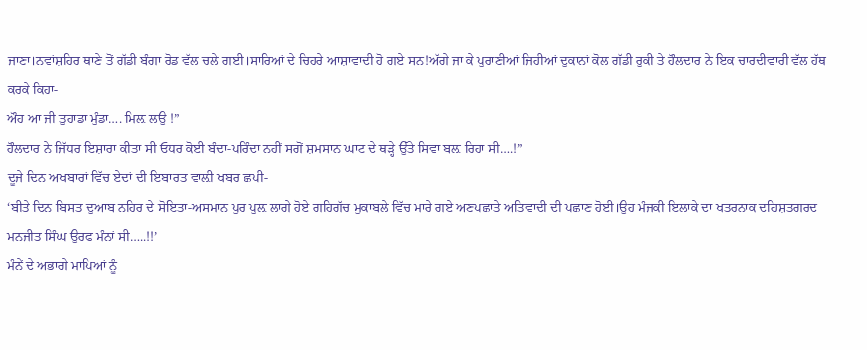ਜਾਣਾ।ਨਵਾਂਸ਼ਹਿਰ ਥਾਣੇ ਤੋਂ ਗੱਡੀ ਬੰਗਾ ਰੋਡ ਵੱਲ ਚਲੇ ਗਈ।ਸਾਰਿਆਂ ਦੇ ਚਿਹਰੇ ਆਸ਼ਾਵਾਦੀ ਹੋ ਗਏ ਸਨ!ਅੱਗੇ ਜਾ ਕੇ ਪੁਰਾਣੀਆਂ ਜਿਹੀਆਂ ਦੁਕਾਨਾਂ ਕੋਲ ਗੱਡੀ ਰੁਕੀ ਤੇ ਹੌਲਦਾਰ ਨੇ ਇਕ ਚਾਰਦੀਵਾਰੀ ਵੱਲ ਹੱਥ ਕਰਕੇ ਕਿਹਾ-
ਔਹ ਆ ਜੀ ਤੁਹਾਡਾ ਮੁੰਡਾ…. ਮਿਲ਼ ਲਉ !”
ਹੌਲਦਾਰ ਨੇ ਜਿੱਧਰ ਇਸ਼ਾਰਾ ਕੀਤਾ ਸੀ ਓਧਰ ਕੋਈ ਬੰਦਾ-ਪਰਿੰਦਾ ਨਹੀਂ ਸਗੋਂ ਸ਼ਮਸਾਨ ਘਾਟ ਦੇ ਥੜ੍ਹੇ ਉੱਤੇ ਸਿਵਾ ਬਲ਼ ਰਿਹਾ ਸੀ….!”
ਦੂਜੇ ਦਿਨ ਅਖਬਾਰਾਂ ਵਿੱਚ ਏਦਾਂ ਦੀ ਇਬਾਰਤ ਵਾਲ਼ੀ ਖਬਰ ਛਪੀ-
‘ਬੀਤੇ ਦਿਨ ਬਿਸਤ ਦੁਆਬ ਨਹਿਰ ਦੇ ਸੋਇਤਾ-ਅਸਮਾਨ ਪੁਰ ਪੁਲ਼ ਲਾਗੇ ਹੋਏ ਗਹਿਗੱਚ ਮੁਕਾਬਲੇ ਵਿੱਚ ਮਾਰੇ ਗਏ ਅਣਪਛਾਤੇ ਅਤਿਵਾਦੀ ਦੀ ਪਛਾਣ ਹੋਈ।ਉਹ ਮੰਜਕੀ ਇਲਾਕੇ ਦਾ ਖਤਰਨਾਕ ਦਹਿਸ਼ਤਗਰਦ ਮਨਜੀਤ ਸਿੰਘ ਉਰਫ ਮੰਨਾਂ ਸੀ…..!!’
ਮੰਨੇਂ ਦੇ ਅਭਾਗੇ ਮਾਪਿਆਂ ਨੂੰ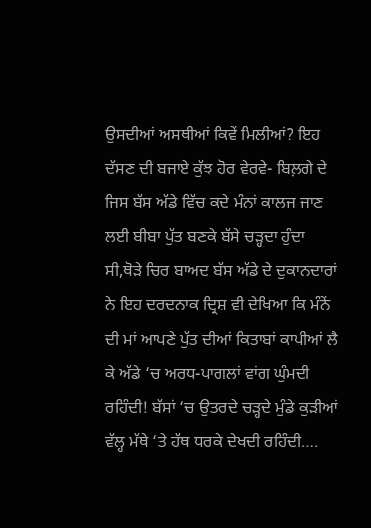ਉਸਦੀਆਂ ਅਸਥੀਆਂ ਕਿਵੇਂ ਮਿਲੀਆਂ? ਇਹ ਦੱਸਣ ਦੀ ਬਜਾਏ ਕੁੱਝ ਹੋਰ ਵੇਰਵੇ- ਬਿਲ਼ਗੇ ਦੇ ਜਿਸ ਬੱਸ ਅੱਡੇ ਵਿੱਚ ਕਦੇ ਮੰਨਾਂ ਕਾਲਜ ਜਾਣ ਲਈ ਬੀਬਾ ਪੁੱਤ ਬਣਕੇ ਬੱਸੇ ਚੜ੍ਹਦਾ ਹੁੰਦਾ ਸੀ,ਥੋੜੇ ਚਿਰ ਬਾਅਦ ਬੱਸ ਅੱਡੇ ਦੇ ਦੁਕਾਨਦਾਰਾਂ ਨੇ ਇਹ ਦਰਦਨਾਕ ਦ੍ਰਿਸ਼ ਵੀ ਦੇਖਿਆ ਕਿ ਮੰਨੇਂ ਦੀ ਮਾਂ ਆਪਣੇ ਪੁੱਤ ਦੀਆਂ ਕਿਤਾਬਾਂ ਕਾਪੀਆਂ ਲੈ ਕੇ ਅੱਡੇ ‘ਚ ਅਰਧ-ਪਾਗਲਾਂ ਵਾਂਗ ਘੁੰਮਦੀ ਰਹਿੰਦੀ! ਬੱਸਾਂ ‘ਚ ਉਤਰਦੇ ਚੜ੍ਹਦੇ ਮੁੰਡੇ ਕੁੜੀਆਂ ਵੱਲ੍ਹ ਮੱਥੇ ‘ਤੇ ਹੱਥ ਧਰਕੇ ਦੇਖਦੀ ਰਹਿੰਦੀ….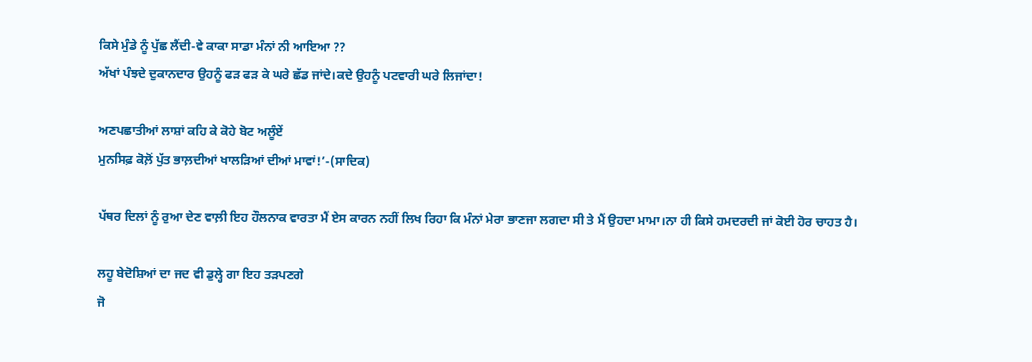ਕਿਸੇ ਮੁੰਡੇ ਨੂੰ ਪੁੱਛ ਲੈਂਦੀ-ਵੇ ਕਾਕਾ ਸਾਡਾ ਮੰਨਾਂ ਨੀ ਆਇਆ ??
ਅੱਖਾਂ ਪੰਝਦੇ ਦੁਕਾਨਦਾਰ ਉਹਨੂੰ ਫੜ ਫੜ ਕੇ ਘਰੇ ਛੱਡ ਜਾਂਦੇ।ਕਦੇ ਉਹਨੂੰ ਪਟਵਾਰੀ ਘਰੇ ਲਿਜਾਂਦਾ!

ਅਣਪਛਾਤੀਆਂ ਲਾਸ਼ਾਂ ਕਹਿ ਕੇ ਕੋਹੇ ਬੋਟ ਅਲੂੰਏਂ
ਮੁਨਸਿਫ਼ ਕੋਲ਼ੋਂ ਪੁੱਤ ਭਾਲ਼ਦੀਆਂ ਖਾਲੜਿਆਂ ਦੀਆਂ ਮਾਵਾਂ!’-(ਸਾਦਿਕ)

ਪੱਥਰ ਦਿਲਾਂ ਨੂੰ ਰੁਆ ਦੇਣ ਵਾਲ਼ੀ ਇਹ ਹੌਲਨਾਕ ਵਾਰਤਾ ਮੈਂ ਏਸ ਕਾਰਨ ਨਹੀਂ ਲਿਖ ਰਿਹਾ ਕਿ ਮੰਨਾਂ ਮੇਰਾ ਭਾਣਜਾ ਲਗਦਾ ਸੀ ਤੇ ਮੈਂ ਉਹਦਾ ਮਾਮਾ।ਨਾ ਹੀ ਕਿਸੇ ਹਮਦਰਦੀ ਜਾਂ ਕੋਈ ਹੋਰ ਚਾਹਤ ਹੈ।

ਲਹੂ ਬੇਦੋਸ਼ਿਆਂ ਦਾ ਜਦ ਵੀ ਡੁਲ੍ਹੇ ਗਾ ਇਹ ਤੜਪਣਗੇ
ਜੋ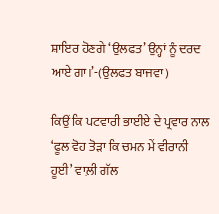ਸ਼ਾਇਰ ਹੋਣਗੇ ‘ਉਲਫਤ’ ਉਨ੍ਹਾਂ ਨੂੰ ਦਰਦ ਆਏ ਗਾ।’-(ਉਲਫਤ ਬਾਜਵਾ)

ਕਿਉਂ ਕਿ ਪਟਵਾਰੀ ਭਾਈਏ ਦੇ ਪ੍ਰਵਾਰ ਨਾਲ ‘ਫੂਲ ਵੋਹ ਤੋੜਾ ਕਿ ਚਮਨ ਮੇਂ ਵੀਰਾਨੀ ਹੂਈ’ ਵਾਲ਼ੀ ਗੱਲ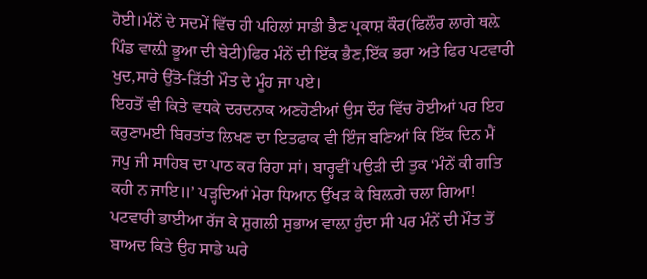ਹੋਈ।ਮੰਨੇਂ ਦੇ ਸਦਮੇਂ ਵਿੱਚ ਹੀ ਪਹਿਲਾਂ ਸਾਡੀ ਭੈਣ ਪ੍ਰਕਾਸ਼ ਕੌਰ(ਫਿਲੌਰ ਲਾਗੇ ਥਲ਼ੇ ਪਿੰਡ ਵਾਲ਼ੀ ਭੂਆ ਦੀ ਬੇਟੀ)ਫਿਰ ਮੰਨੇਂ ਦੀ ਇੱਕ ਭੈਣ,ਇੱਕ ਭਰਾ ਅਤੇ ਫਿਰ ਪਟਵਾਰੀ ਖੁਦ,ਸਾਰੇ ਉੱਤੋ-ੜਿੱਤੀ ਮੌਤ ਦੇ ਮੂੰਹ ਜਾ ਪਏ।
ਇਹਤੋਂ ਵੀ ਕਿਤੇ ਵਧਕੇ ਦਰਦਨਾਕ ਅਣਹੋਣੀਆਂ ਉਸ ਦੌਰ ਵਿੱਚ ਹੋਈਆਂ ਪਰ ਇਹ ਕਰੁਣਾਮਈ ਬਿਰਤਾਂਤ ਲਿਖਣ ਦਾ ਇਤਫਾਕ ਵੀ ਇੰਜ ਬਣਿਆਂ ਕਿ ਇੱਕ ਦਿਨ ਮੈਂ ਜਪੁ ਜੀ ਸਾਹਿਬ ਦਾ ਪਾਠ ਕਰ ਰਿਹਾ ਸਾਂ। ਬਾਰ੍ਹਵੀਂ ਪਉੜੀ ਦੀ ਤੁਕ ‘ਮੰਨੇਂ ਕੀ ਗਤਿ ਕਹੀ ਨ ਜਾਇ॥’ ਪੜ੍ਹਦਿਆਂ ਮੇਰਾ ਧਿਆਨ ਉੱਖੜ ਕੇ ਬਿਲ਼ਗੇ ਚਲਾ ਗਿਆ! ਪਟਵਾਰੀ ਭਾਈਆ ਰੱਜ ਕੇ ਸ਼ੁਗਲੀ ਸੁਭਾਅ ਵਾਲ਼ਾ ਹੁੰਦਾ ਸੀ ਪਰ ਮੰਨੇਂ ਦੀ ਮੌਤ ਤੋਂ ਬਾਅਦ ਕਿਤੇ ਉਹ ਸਾਡੇ ਘਰੇ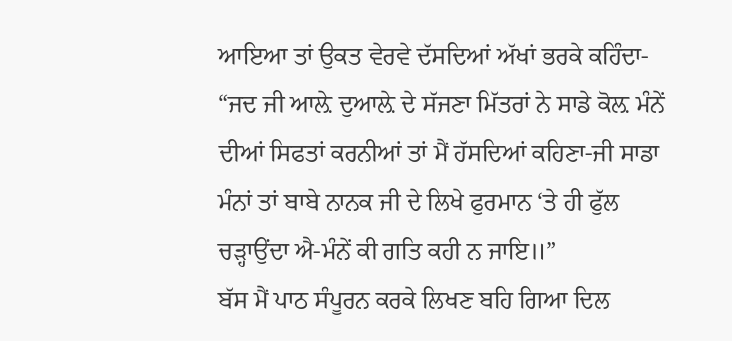ਆਇਆ ਤਾਂ ਉਕਤ ਵੇਰਵੇ ਦੱਸਦਿਆਂ ਅੱਖਾਂ ਭਰਕੇ ਕਹਿੰਦਾ-
“ਜਦ ਜੀ ਆਲ਼ੇ ਦੁਆਲ਼ੇ ਦੇ ਸੱਜਣਾ ਮਿੱਤਰਾਂ ਨੇ ਸਾਡੇ ਕੋਲ਼ ਮੰਨੇਂ ਦੀਆਂ ਸਿਫਤਾਂ ਕਰਨੀਆਂ ਤਾਂ ਮੈਂ ਹੱਸਦਿਆਂ ਕਹਿਣਾ-ਜੀ ਸਾਡਾ ਮੰਨਾਂ ਤਾਂ ਬਾਬੇ ਨਾਨਕ ਜੀ ਦੇ ਲਿਖੇ ਫੁਰਮਾਨ ‘ਤੇ ਹੀ ਫੁੱਲ ਚੜ੍ਹਾਉਂਦਾ ਐ-ਮੰਨੇਂ ਕੀ ਗਤਿ ਕਹੀ ਨ ਜਾਇ॥”
ਬੱਸ ਮੈਂ ਪਾਠ ਸੰਪੂਰਨ ਕਰਕੇ ਲਿਖਣ ਬਹਿ ਗਿਆ ਦਿਲ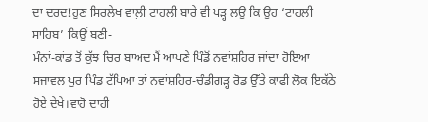ਦਾ ਦਰਦ!ਹੁਣ ਸਿਰਲੇਖ ਵਾਲ਼ੀ ਟਾਹਲੀ ਬਾਰੇ ਵੀ ਪੜ੍ਹ ਲਉ ਕਿ ਉਹ ‘ਟਾਹਲੀ ਸਾਹਿਬ’ ਕਿਉਂ ਬਣੀ-
ਮੰਨਾਂ-ਕਾਂਡ ਤੋਂ ਕੁੱਝ ਚਿਰ ਬਾਅਦ ਮੈਂ ਆਪਣੇ ਪਿੰਡੋਂ ਨਵਾਂਸ਼ਹਿਰ ਜਾਂਦਾ ਹੋਇਆ ਸਜਾਵਲ ਪੁਰ ਪਿੰਡ ਟੱਪਿਆ ਤਾਂ ਨਵਾਂਸ਼ਹਿਰ-ਚੰਡੀਗੜ੍ਹ ਰੋਡ ਉੱਤੇ ਕਾਫੀ ਲੋਕ ਇਕੱਠੇ ਹੋਏ ਦੇਖੇ।ਵਾਹੋ ਦਾਹੀ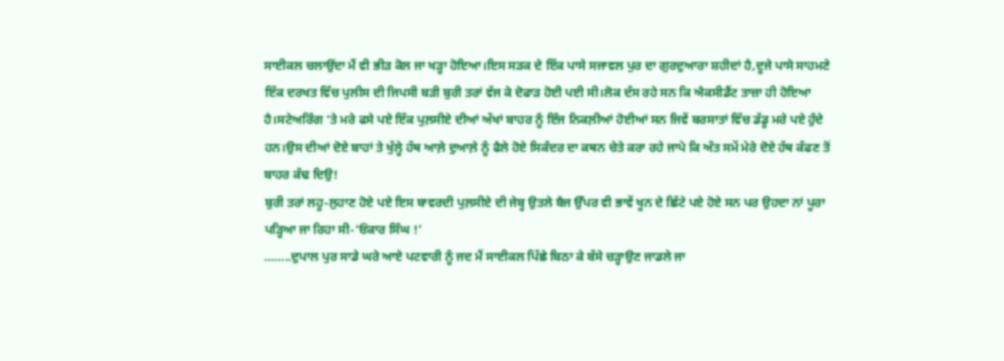ਸਾਈਕਲ ਚਲਾਉਂਦਾ ਮੈਂ ਵੀ ਭੀੜ ਕੋਲ ਜਾ ਖੜ੍ਹਾ ਹੋਇਆ।ਇਸ ਸੜਕ ਦੇ ਇੱਕ ਪਾਸੇ ਸਜਾਵਲ ਪੁਰ ਦਾ ਗੁਰਦੁਆਰਾ ਸ਼ਹੀਦਾਂ ਹੈ,ਦੂਜੇ ਪਾਸੇ ਸਾਹਮਣੇ ਇੱਕ ਦਰਖਤ ਵਿੱਚ ਪੁਲੀਸ ਦੀ ਜਿਪਸੀ ਬੜੀ ਬੁਰੀ ਤਰਾਂ ਵੱਜ ਕੇ ਦੋਫਾੜ ਹੋਈ ਪਈ ਸੀ।ਲੋਕ ਦੱਸ ਰਹੇ ਸਨ ਕਿ ਐਕਸੀਡੈਂਟ ਤਾਜ਼ਾ ਹੀ ਹੋਇਆ ਹੈ।ਸਟੇਅਰਿੰਗ ‘ਤੇ ਮਰੇ ਫਸੇ ਪਏ ਇੱਕ ਪੁਲ਼ਸੀਏ ਦੀਆਂ ਅੱਖਾਂ ਬਾਹਰ ਨੂੰ ਇੰਜ ਨਿਕਲ਼ੀਆਂ ਹੋਈਆਂ ਸਨ ਜਿਵੇਂ ਬਰਸਾਤਾਂ ਵਿੱਚ ਡੱਡੂ ਮਰੇ ਪਏ ਹੁੰਦੇ ਹਨ।ਉਸ ਦੀਆਂ ਦੋਏ ਬਾਹਾਂ ਤੇ ਖੁੱਲ੍ਹੇ ਹੱਥ ਆਲ਼ੇ ਦੁਆਲ਼ੇ ਨੂੰ ਫੈਲੇ ਹੋਏ ਸਿਕੰਦਰ ਦਾ ਕਥਨ ਚੇਤੇ ਕਰਾ ਰਹੇ ਜਾਪੇ ਕਿ ਅੰਤ ਸਮੇਂ ਮੇਰੇ ਦੋਏ ਹੱਥ ਕੱਫਣ ਤੋਂ ਬਾਹਰ ਕੱਢ ਦਿਉ!
ਬੁਰੀ ਤਰਾਂ ਲਹੂ-ਲੁਹਾਣ ਹੋਏ ਪਏ ਇਸ ਬਾਵਰਦੀ ਪੁਲ਼ਸੀਏ ਦੀ ਜੇਬ੍ਹ ਉਤਲੇ ਬੈਜ ਉੱਪਰ ਵੀ ਭਾਵੇਂ ਖੂਨ ਦੇ ਛਿੱਟੇ ਪਏ ਹੋਏ ਸਨ ਪਰ ਉਹਦਾ ਨਾਂ ਪੂਰਾ ਪੜ੍ਹਿਆ ਜਾ ਰਿਹਾ ਸੀ-‘ਓਂਕਾਰ ਸਿੰਘ !’
……..ਦੁਪਾਲ ਪੁਰ ਸਾਡੇ ਘਰੇ ਆਏ ਪਟਵਾਰੀ ਨੂੰ ਜਦ ਮੈਂ ਸਾਈਕਲ ਪਿੱਛੇ ਬਿਠਾ ਕੇ ਬੱਸੇ ਚੜ੍ਹਾਉਣ ਜਾਡਲੇ ਜਾ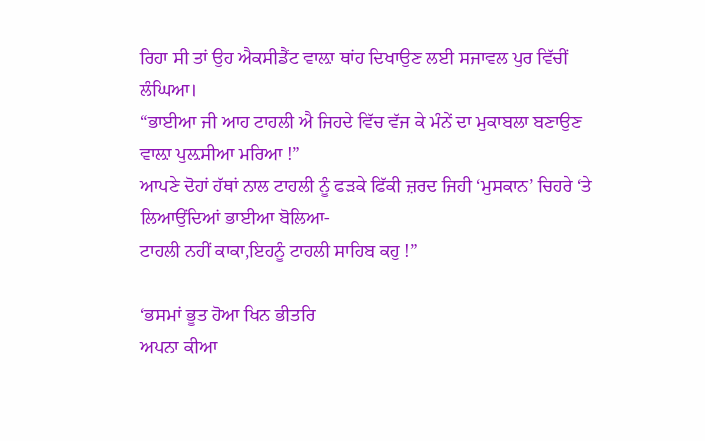ਰਿਹਾ ਸੀ ਤਾਂ ਉਹ ਐਕਸੀਡੈਂਟ ਵਾਲ਼ਾ ਥਾਂਹ ਦਿਖਾਉਣ ਲਈ ਸਜਾਵਲ ਪੁਰ ਵਿੱਚੀਂ ਲੰਘਿਆ।
“ਭਾਈਆ ਜੀ ਆਹ ਟਾਹਲੀ ਐ ਜਿਹਦੇ ਵਿੱਚ ਵੱਜ ਕੇ ਮੰਨੇਂ ਦਾ ਮੁਕਾਬਲਾ ਬਣਾਉਣ ਵਾਲ਼ਾ ਪੁਲ਼ਸੀਆ ਮਰਿਆ !”
ਆਪਣੇ ਦੋਹਾਂ ਹੱਥਾਂ ਨਾਲ ਟਾਹਲੀ ਨੂੰ ਫੜਕੇ ਫਿੱਕੀ ਜ਼ਰਦ ਜਿਹੀ ‘ਮੁਸਕਾਨ’ ਚਿਹਰੇ ‘ਤੇ ਲਿਆਉਂਦਿਆਂ ਭਾਈਆ ਬੋਲਿਆ-
ਟਾਹਲੀ ਨਹੀਂ ਕਾਕਾ,ਇਹਨੂੰ ਟਾਹਲੀ ਸਾਹਿਬ ਕਹੁ !”

‘ਭਸਮਾਂ ਭੂਤ ਹੋਆ ਖਿਨ ਭੀਤਰਿ
ਅਪਨਾ ਕੀਆ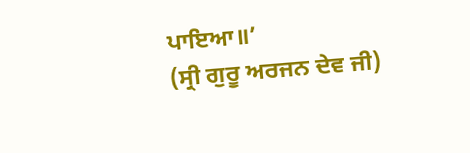ਪਾਇਆ॥’
(ਸ੍ਰੀ ਗੁਰੂ ਅਰਜਨ ਦੇਵ ਜੀ)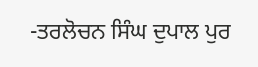-ਤਰਲੋਚਨ ਸਿੰਘ ਦੁਪਾਲ ਪੁਰ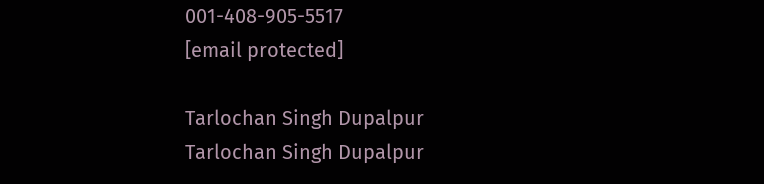001-408-905-5517
[email protected]

Tarlochan Singh Dupalpur
Tarlochan Singh Dupalpur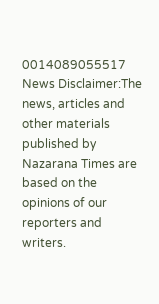0014089055517
News Disclaimer:The news, articles and other materials published by Nazarana Times are based on the opinions of our reporters and writers.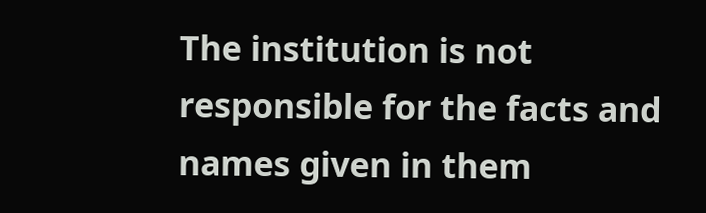The institution is not responsible for the facts and names given in them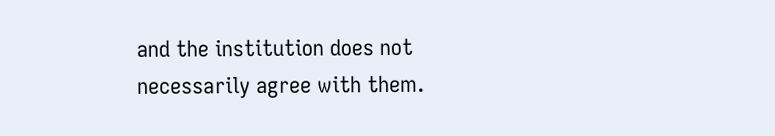and the institution does not necessarily agree with them.